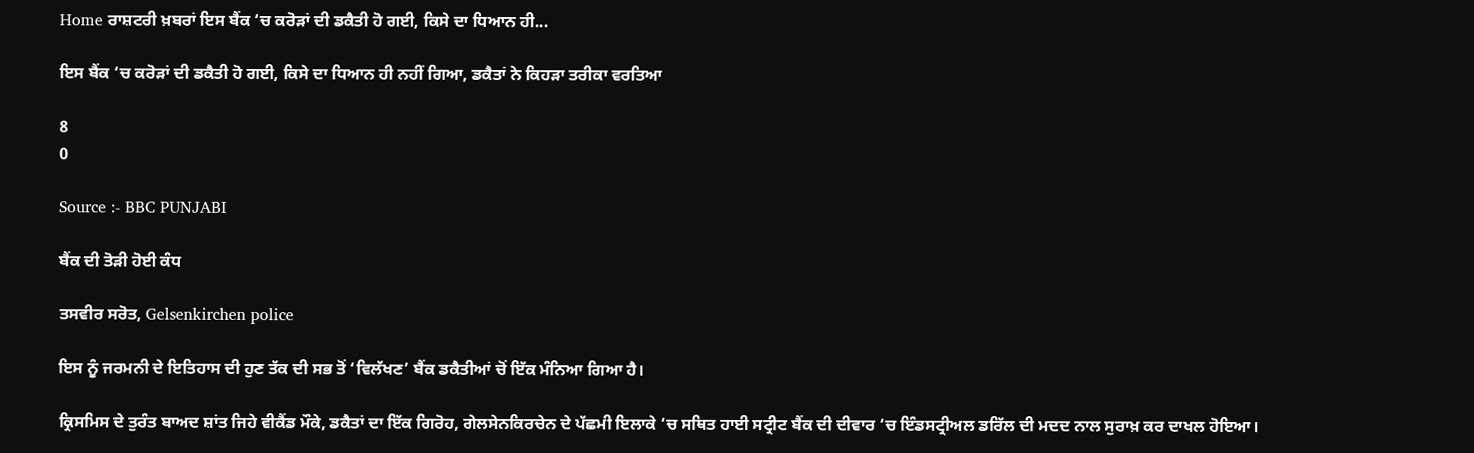Home ਰਾਸ਼ਟਰੀ ਖ਼ਬਰਾਂ ਇਸ ਬੈਂਕ ‘ਚ ਕਰੋੜਾਂ ਦੀ ਡਕੈਤੀ ਹੋ ਗਈ, ਕਿਸੇ ਦਾ ਧਿਆਨ ਹੀ...

ਇਸ ਬੈਂਕ ‘ਚ ਕਰੋੜਾਂ ਦੀ ਡਕੈਤੀ ਹੋ ਗਈ, ਕਿਸੇ ਦਾ ਧਿਆਨ ਹੀ ਨਹੀਂ ਗਿਆ, ਡਕੈਤਾਂ ਨੇ ਕਿਹੜਾ ਤਰੀਕਾ ਵਰਤਿਆ

8
0

Source :- BBC PUNJABI

ਬੈਂਕ ਦੀ ਤੋੜੀ ਹੋਈ ਕੰਧ

ਤਸਵੀਰ ਸਰੋਤ, Gelsenkirchen police

ਇਸ ਨੂੰ ਜਰਮਨੀ ਦੇ ਇਤਿਹਾਸ ਦੀ ਹੁਣ ਤੱਕ ਦੀ ਸਭ ਤੋਂ ‘ਵਿਲੱਖਣ’ ਬੈਂਕ ਡਕੈਤੀਆਂ ਚੋਂ ਇੱਕ ਮੰਨਿਆ ਗਿਆ ਹੈ।

ਕ੍ਰਿਸਮਿਸ ਦੇ ਤੁਰੰਤ ਬਾਅਦ ਸ਼ਾਂਤ ਜਿਹੇ ਵੀਕੈਂਡ ਮੌਕੇ, ਡਕੈਤਾਂ ਦਾ ਇੱਕ ਗਿਰੋਹ, ਗੇਲਸੇਨਕਿਰਚੇਨ ਦੇ ਪੱਛਮੀ ਇਲਾਕੇ ‘ਚ ਸਥਿਤ ਹਾਈ ਸਟ੍ਰੀਟ ਬੈਂਕ ਦੀ ਦੀਵਾਰ ‘ਚ ਇੰਡਸਟ੍ਰੀਅਲ ਡਰਿੱਲ ਦੀ ਮਦਦ ਨਾਲ ਸੁਰਾਖ਼ ਕਰ ਦਾਖਲ ਹੋਇਆ।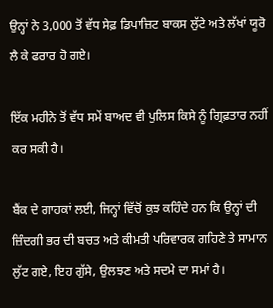ਉਨ੍ਹਾਂ ਨੇ 3,000 ਤੋਂ ਵੱਧ ਸੇਫ਼ ਡਿਪਾਜ਼ਿਟ ਬਾਕਸ ਲੁੱਟੇ ਅਤੇ ਲੱਖਾਂ ਯੂਰੋ ਲੈ ਕੇ ਫਰਾਰ ਹੋ ਗਏ।

ਇੱਕ ਮਹੀਨੇ ਤੋਂ ਵੱਧ ਸਮੇਂ ਬਾਅਦ ਵੀ ਪੁਲਿਸ ਕਿਸੇ ਨੂੰ ਗ੍ਰਿਫ਼ਤਾਰ ਨਹੀਂ ਕਰ ਸਕੀ ਹੈ।

ਬੈਂਕ ਦੇ ਗਾਹਕਾਂ ਲਈ, ਜਿਨ੍ਹਾਂ ਵਿੱਚੋਂ ਕੁਝ ਕਹਿੰਦੇ ਹਨ ਕਿ ਉਨ੍ਹਾਂ ਦੀ ਜ਼ਿੰਦਗੀ ਭਰ ਦੀ ਬਚਤ ਅਤੇ ਕੀਮਤੀ ਪਰਿਵਾਰਕ ਗਹਿਣੇ ਤੇ ਸਾਮਾਨ ਲੁੱਟ ਗਏ, ਇਹ ਗੁੱਸੇ, ਉਲਝਣ ਅਤੇ ਸਦਮੇ ਦਾ ਸਮਾਂ ਹੈ।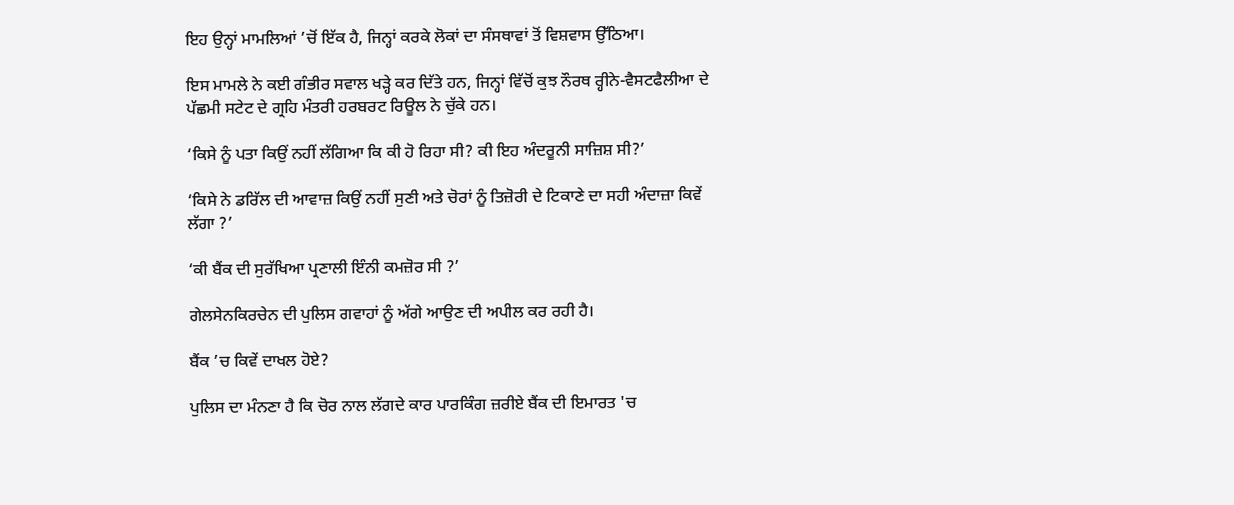ਇਹ ਉਨ੍ਹਾਂ ਮਾਮਲਿਆਂ ’ਚੋਂ ਇੱਕ ਹੈ, ਜਿਨ੍ਹਾਂ ਕਰਕੇ ਲੋਕਾਂ ਦਾ ਸੰਸਥਾਵਾਂ ਤੋਂ ਵਿਸ਼ਵਾਸ ਉੱਠਿਆ।

ਇਸ ਮਾਮਲੇ ਨੇ ਕਈ ਗੰਭੀਰ ਸਵਾਲ ਖੜ੍ਹੇ ਕਰ ਦਿੱਤੇ ਹਨ, ਜਿਨ੍ਹਾਂ ਵਿੱਚੋਂ ਕੁਝ ਨੌਰਥ ਰ੍ਹੀਨੇ-ਵੈਸਟਫੈਲੀਆ ਦੇ ਪੱਛਮੀ ਸਟੇਟ ਦੇ ਗ੍ਰਹਿ ਮੰਤਰੀ ਹਰਬਰਟ ਰਿਊਲ ਨੇ ਚੁੱਕੇ ਹਨ।

‘ਕਿਸੇ ਨੂੰ ਪਤਾ ਕਿਉਂ ਨਹੀਂ ਲੱਗਿਆ ਕਿ ਕੀ ਹੋ ਰਿਹਾ ਸੀ? ਕੀ ਇਹ ਅੰਦਰੂਨੀ ਸਾਜ਼ਿਸ਼ ਸੀ?’

‘ਕਿਸੇ ਨੇ ਡਰਿੱਲ ਦੀ ਆਵਾਜ਼ ਕਿਉਂ ਨਹੀਂ ਸੁਣੀ ਅਤੇ ਚੋਰਾਂ ਨੂੰ ਤਿਜ਼ੋਰੀ ਦੇ ਟਿਕਾਣੇ ਦਾ ਸਹੀ ਅੰਦਾਜ਼ਾ ਕਿਵੇਂ ਲੱਗਾ ?’

‘ਕੀ ਬੈਂਕ ਦੀ ਸੁਰੱਖਿਆ ਪ੍ਰਣਾਲੀ ਇੰਨੀ ਕਮਜ਼ੋਰ ਸੀ ?’

ਗੇਲਸੇਨਕਿਰਚੇਨ ਦੀ ਪੁਲਿਸ ਗਵਾਹਾਂ ਨੂੰ ਅੱਗੇ ਆਉਣ ਦੀ ਅਪੀਲ ਕਰ ਰਹੀ ਹੈ।

ਬੈਂਕ ’ਚ ਕਿਵੇਂ ਦਾਖਲ ਹੋਏ?

ਪੁਲਿਸ ਦਾ ਮੰਨਣਾ ਹੈ ਕਿ ਚੋਰ ਨਾਲ ਲੱਗਦੇ ਕਾਰ ਪਾਰਕਿੰਗ ਜ਼ਰੀਏ ਬੈਂਕ ਦੀ ਇਮਾਰਤ 'ਚ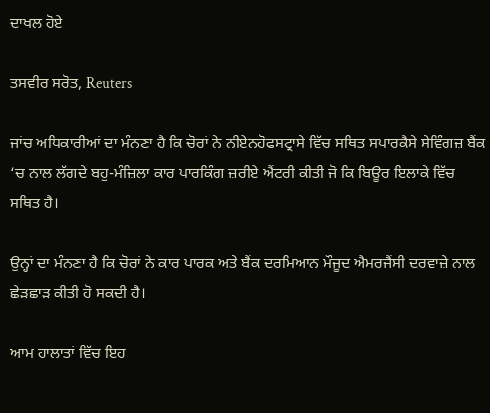ਦਾਖਲ ਹੋਏ

ਤਸਵੀਰ ਸਰੋਤ, Reuters

ਜਾਂਚ ਅਧਿਕਾਰੀਆਂ ਦਾ ਮੰਨਣਾ ਹੈ ਕਿ ਚੋਰਾਂ ਨੇ ਨੀਏਨਹੋਫਸਟ੍ਰਾਸੇ ਵਿੱਚ ਸਥਿਤ ਸਪਾਰਕੈਸੇ ਸੇਵਿੰਗਜ਼ ਬੈਂਕ ‘ਚ ਨਾਲ ਲੱਗਦੇ ਬਹੁ-ਮੰਜ਼ਿਲਾ ਕਾਰ ਪਾਰਕਿੰਗ ਜ਼ਰੀਏ ਐਂਟਰੀ ਕੀਤੀ ਜੋ ਕਿ ਬਿਊਰ ਇਲਾਕੇ ਵਿੱਚ ਸਥਿਤ ਹੈ।

ਉਨ੍ਹਾਂ ਦਾ ਮੰਨਣਾ ਹੈ ਕਿ ਚੋਰਾਂ ਨੇ ਕਾਰ ਪਾਰਕ ਅਤੇ ਬੈਂਕ ਦਰਮਿਆਨ ਮੌਜੂਦ ਐਮਰਜੈਂਸੀ ਦਰਵਾਜ਼ੇ ਨਾਲ ਛੇੜਛਾੜ ਕੀਤੀ ਹੋ ਸਕਦੀ ਹੈ।

ਆਮ ਹਾਲਾਤਾਂ ਵਿੱਚ ਇਹ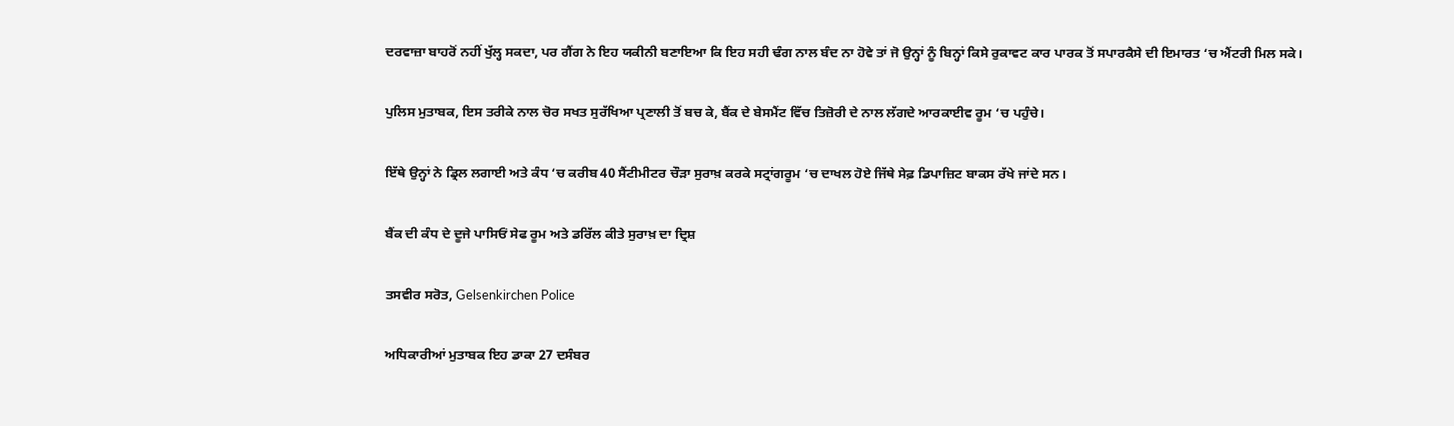ਦਰਵਾਜ਼ਾ ਬਾਹਰੋਂ ਨਹੀਂ ਖੁੱਲ੍ਹ ਸਕਦਾ, ਪਰ ਗੈਂਗ ਨੇ ਇਹ ਯਕੀਨੀ ਬਣਾਇਆ ਕਿ ਇਹ ਸਹੀ ਢੰਗ ਨਾਲ ਬੰਦ ਨਾ ਹੋਵੇ ਤਾਂ ਜੋ ਉਨ੍ਹਾਂ ਨੂੰ ਬਿਨ੍ਹਾਂ ਕਿਸੇ ਰੁਕਾਵਟ ਕਾਰ ਪਾਰਕ ਤੋਂ ਸਪਾਰਕੈਸੇ ਦੀ ਇਮਾਰਤ ‘ਚ ਐਂਟਰੀ ਮਿਲ ਸਕੇ।

ਪੁਲਿਸ ਮੁਤਾਬਕ, ਇਸ ਤਰੀਕੇ ਨਾਲ ਚੋਰ ਸਖਤ ਸੁਰੱਖਿਆ ਪ੍ਰਣਾਲੀ ਤੋਂ ਬਚ ਕੇ, ਬੈਂਕ ਦੇ ਬੇਸਮੈਂਟ ਵਿੱਚ ਤਿਜ਼ੋਰੀ ਦੇ ਨਾਲ ਲੱਗਦੇ ਆਰਕਾਈਵ ਰੂਮ ‘ਚ ਪਹੁੰਚੇ।

ਇੱਥੇ ਉਨ੍ਹਾਂ ਨੇ ਡ੍ਰਿਲ ਲਗਾਈ ਅਤੇ ਕੰਧ ‘ਚ ਕਰੀਬ 40 ਸੈਂਟੀਮੀਟਰ ਚੌੜਾ ਸੁਰਾਖ਼ ਕਰਕੇ ਸਟ੍ਰਾਂਗਰੂਮ ‘ਚ ਦਾਖਲ ਹੋਏ ਜਿੱਥੇ ਸੇਫ਼ ਡਿਪਾਜ਼ਿਟ ਬਾਕਸ ਰੱਖੇ ਜਾਂਦੇ ਸਨ।

ਬੈਂਕ ਦੀ ਕੰਧ ਦੇ ਦੂਜੇ ਪਾਸਿਓਂ ਸੇਫ ਰੂਮ ਅਤੇ ਡਰਿੱਲ ਕੀਤੇ ਸੁਰਾਖ਼ ਦਾ ਦ੍ਰਿਸ਼

ਤਸਵੀਰ ਸਰੋਤ, Gelsenkirchen Police

ਅਧਿਕਾਰੀਆਂ ਮੁਤਾਬਕ ਇਹ ਡਾਕਾ 27 ਦਸੰਬਰ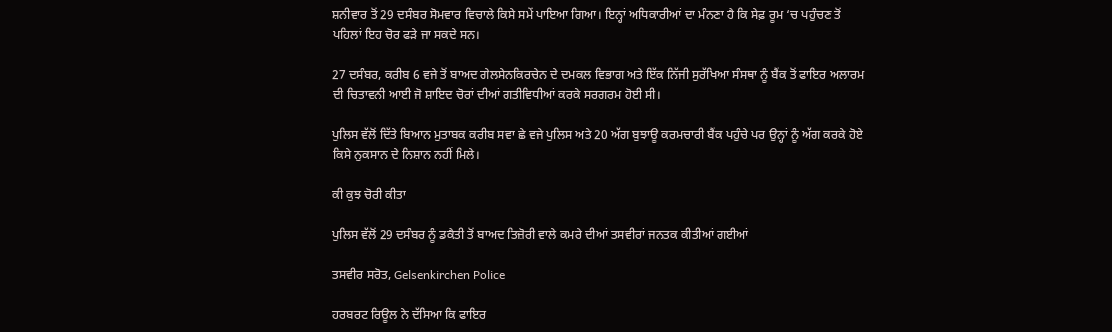ਸ਼ਨੀਵਾਰ ਤੋਂ 29 ਦਸੰਬਰ ਸੋਮਵਾਰ ਵਿਚਾਲੇ ਕਿਸੇ ਸਮੇਂ ਪਾਇਆ ਗਿਆ। ਇਨ੍ਹਾਂ ਅਧਿਕਾਰੀਆਂ ਦਾ ਮੰਨਣਾ ਹੈ ਕਿ ਸੇਫ਼ ਰੂਮ ‘ਚ ਪਹੁੰਚਣ ਤੋਂ ਪਹਿਲਾਂ ਇਹ ਚੋਰ ਫੜੇ ਜਾ ਸਕਦੇ ਸਨ।

27 ਦਸੰਬਰ, ਕਰੀਬ 6 ਵਜੇ ਤੋਂ ਬਾਅਦ ਗੇਲਸੇਨਕਿਰਚੇਨ ਦੇ ਦਮਕਲ ਵਿਭਾਗ ਅਤੇ ਇੱਕ ਨਿੱਜੀ ਸੁਰੱਖਿਆ ਸੰਸਥਾ ਨੂੰ ਬੈਂਕ ਤੋਂ ਫਾਇਰ ਅਲਾਰਮ ਦੀ ਚਿਤਾਵਨੀ ਆਈ ਜੋ ਸ਼ਾਇਦ ਚੋਰਾਂ ਦੀਆਂ ਗਤੀਵਿਧੀਆਂ ਕਰਕੇ ਸਰਗਰਮ ਹੋਈ ਸੀ।

ਪੁਲਿਸ ਵੱਲੋਂ ਦਿੱਤੇ ਬਿਆਨ ਮੁਤਾਬਕ ਕਰੀਬ ਸਵਾ ਛੇ ਵਜੇ ਪੁਲਿਸ ਅਤੇ 20 ਅੱਗ ਬੁਝਾਊ ਕਰਮਚਾਰੀ ਬੈਂਕ ਪਹੁੰਚੇ ਪਰ ਉਨ੍ਹਾਂ ਨੂੰ ਅੱਗ ਕਰਕੇ ਹੋਏ ਕਿਸੇ ਨੁਕਸਾਨ ਦੇ ਨਿਸ਼ਾਨ ਨਹੀਂ ਮਿਲੇ।

ਕੀ ਕੁਝ ਚੋਰੀ ਕੀਤਾ

ਪੁਲਿਸ ਵੱਲੋਂ 29 ਦਸੰਬਰ ਨੂੰ ਡਕੈਤੀ ਤੋਂ ਬਾਅਦ ਤਿਜ਼ੋਰੀ ਵਾਲੇ ਕਮਰੇ ਦੀਆਂ ਤਸਵੀਰਾਂ ਜਨਤਕ ਕੀਤੀਆਂ ਗਈਆਂ

ਤਸਵੀਰ ਸਰੋਤ, Gelsenkirchen Police

ਹਰਬਰਟ ਰਿਊਲ ਨੇ ਦੱਸਿਆ ਕਿ ਫਾਇਰ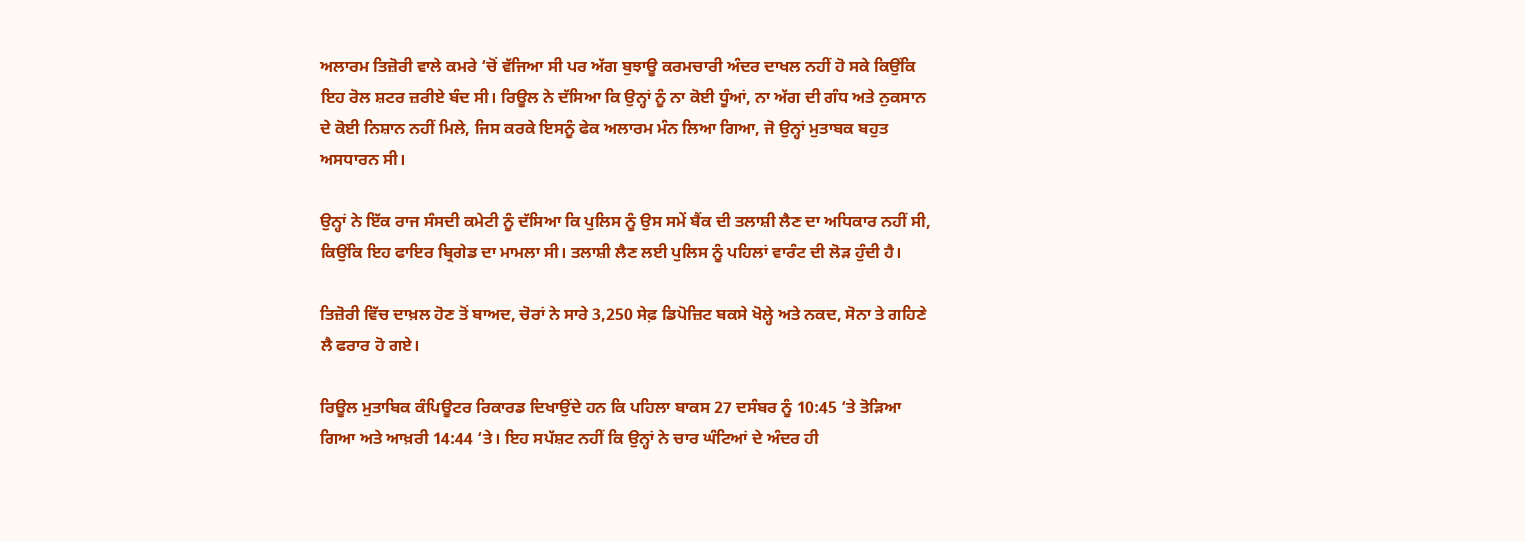ਅਲਾਰਮ ਤਿਜ਼ੋਰੀ ਵਾਲੇ ਕਮਰੇ ‘ਚੋਂ ਵੱਜਿਆ ਸੀ ਪਰ ਅੱਗ ਬੁਝਾਊ ਕਰਮਚਾਰੀ ਅੰਦਰ ਦਾਖਲ ਨਹੀਂ ਹੋ ਸਕੇ ਕਿਉਂਕਿ ਇਹ ਰੋਲ ਸ਼ਟਰ ਜ਼ਰੀਏ ਬੰਦ ਸੀ। ਰਿਊਲ ਨੇ ਦੱਸਿਆ ਕਿ ਉਨ੍ਹਾਂ ਨੂੰ ਨਾ ਕੋਈ ਧੂੰਆਂ, ਨਾ ਅੱਗ ਦੀ ਗੰਧ ਅਤੇ ਨੁਕਸਾਨ ਦੇ ਕੋਈ ਨਿਸ਼ਾਨ ਨਹੀਂ ਮਿਲੇ, ਜਿਸ ਕਰਕੇ ਇਸਨੂੰ ਫੇਕ ਅਲਾਰਮ ਮੰਨ ਲਿਆ ਗਿਆ, ਜੋ ਉਨ੍ਹਾਂ ਮੁਤਾਬਕ ਬਹੁਤ ਅਸਧਾਰਨ ਸੀ।

ਉਨ੍ਹਾਂ ਨੇ ਇੱਕ ਰਾਜ ਸੰਸਦੀ ਕਮੇਟੀ ਨੂੰ ਦੱਸਿਆ ਕਿ ਪੁਲਿਸ ਨੂੰ ਉਸ ਸਮੇਂ ਬੈਂਕ ਦੀ ਤਲਾਸ਼ੀ ਲੈਣ ਦਾ ਅਧਿਕਾਰ ਨਹੀਂ ਸੀ, ਕਿਉਂਕਿ ਇਹ ਫਾਇਰ ਬ੍ਰਿਗੇਡ ਦਾ ਮਾਮਲਾ ਸੀ। ਤਲਾਸ਼ੀ ਲੈਣ ਲਈ ਪੁਲਿਸ ਨੂੰ ਪਹਿਲਾਂ ਵਾਰੰਟ ਦੀ ਲੋੜ ਹੁੰਦੀ ਹੈ।

ਤਿਜ਼ੋਰੀ ਵਿੱਚ ਦਾਖ਼ਲ ਹੋਣ ਤੋਂ ਬਾਅਦ, ਚੋਰਾਂ ਨੇ ਸਾਰੇ 3,250 ਸੇਫ਼ ਡਿਪੋਜ਼ਿਟ ਬਕਸੇ ਖੋਲ੍ਹੇ ਅਤੇ ਨਕਦ, ਸੋਨਾ ਤੇ ਗਹਿਣੇ ਲੈ ਫਰਾਰ ਹੋ ਗਏ।

ਰਿਊਲ ਮੁਤਾਬਿਕ ਕੰਪਿਊਟਰ ਰਿਕਾਰਡ ਦਿਖਾਉਂਦੇ ਹਨ ਕਿ ਪਹਿਲਾ ਬਾਕਸ 27 ਦਸੰਬਰ ਨੂੰ 10:45 ‘ਤੇ ਤੋੜਿਆ ਗਿਆ ਅਤੇ ਆਖ਼ਰੀ 14:44 ‘ਤੇ। ਇਹ ਸਪੱਸ਼ਟ ਨਹੀਂ ਕਿ ਉਨ੍ਹਾਂ ਨੇ ਚਾਰ ਘੰਟਿਆਂ ਦੇ ਅੰਦਰ ਹੀ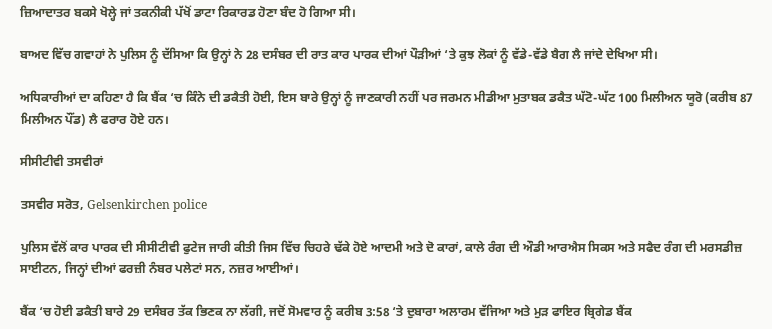ਜ਼ਿਆਦਾਤਰ ਬਕਸੇ ਖੋਲ੍ਹੇ ਜਾਂ ਤਕਨੀਕੀ ਪੱਖੋਂ ਡਾਟਾ ਰਿਕਾਰਡ ਹੋਣਾ ਬੰਦ ਹੋ ਗਿਆ ਸੀ।

ਬਾਅਦ ਵਿੱਚ ਗਵਾਹਾਂ ਨੇ ਪੁਲਿਸ ਨੂੰ ਦੱਸਿਆ ਕਿ ਉਨ੍ਹਾਂ ਨੇ 28 ਦਸੰਬਰ ਦੀ ਰਾਤ ਕਾਰ ਪਾਰਕ ਦੀਆਂ ਪੌੜੀਆਂ ‘ਤੇ ਕੁਝ ਲੋਕਾਂ ਨੂੰ ਵੱਡੇ-ਵੱਡੇ ਬੈਗ ਲੈ ਜਾਂਦੇ ਦੇਖਿਆ ਸੀ।

ਅਧਿਕਾਰੀਆਂ ਦਾ ਕਹਿਣਾ ਹੈ ਕਿ ਬੈਂਕ ‘ਚ ਕਿੰਨੇ ਦੀ ਡਕੈਤੀ ਹੋਈ, ਇਸ ਬਾਰੇ ਉਨ੍ਹਾਂ ਨੂੰ ਜਾਣਕਾਰੀ ਨਹੀਂ ਪਰ ਜਰਮਨ ਮੀਡੀਆ ਮੁਤਾਬਕ ਡਕੈਤ ਘੱਟੋ-ਘੱਟ 100 ਮਿਲੀਅਨ ਯੂਰੋ (ਕਰੀਬ 87 ਮਿਲੀਅਨ ਪੌਂਡ) ਲੈ ਫਰਾਰ ਹੋਏ ਹਨ।

ਸੀਸੀਟੀਵੀ ਤਸਵੀਰਾਂ

ਤਸਵੀਰ ਸਰੋਤ, Gelsenkirchen police

ਪੁਲਿਸ ਵੱਲੋਂ ਕਾਰ ਪਾਰਕ ਦੀ ਸੀਸੀਟੀਵੀ ਫੁਟੇਜ ਜਾਰੀ ਕੀਤੀ ਜਿਸ ਵਿੱਚ ਚਿਹਰੇ ਢੱਕੇ ਹੋਏ ਆਦਮੀ ਅਤੇ ਦੋ ਕਾਰਾਂ, ਕਾਲੇ ਰੰਗ ਦੀ ਔਡੀ ਆਰਐਸ ਸਿਕਸ ਅਤੇ ਸਫੈਦ ਰੰਗ ਦੀ ਮਰਸਡੀਜ਼ ਸਾਈਟਨ, ਜਿਨ੍ਹਾਂ ਦੀਆਂ ਫਰਜ਼ੀ ਨੰਬਰ ਪਲੇਟਾਂ ਸਨ, ਨਜ਼ਰ ਆਈਆਂ।

ਬੈਂਕ ‘ਚ ਹੋਈ ਡਕੈਤੀ ਬਾਰੇ 29 ਦਸੰਬਰ ਤੱਕ ਭਿਣਕ ਨਾ ਲੱਗੀ, ਜਦੋਂ ਸੋਮਵਾਰ ਨੂੰ ਕਰੀਬ 3:58 ‘ਤੇ ਦੁਬਾਰਾ ਅਲਾਰਮ ਵੱਜਿਆ ਅਤੇ ਮੁੜ ਫਾਇਰ ਬ੍ਰਿਗੇਡ ਬੈਂਕ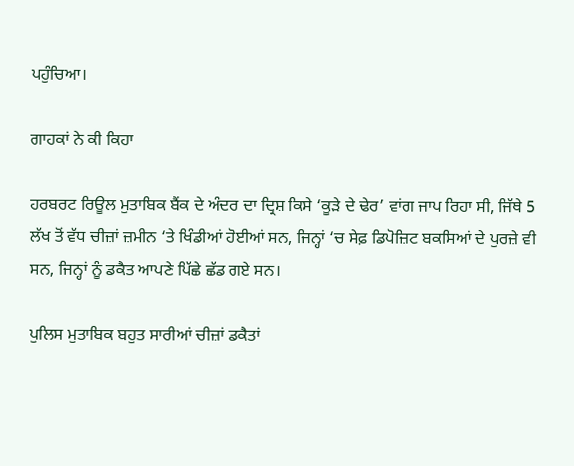ਪਹੁੰਚਿਆ।

ਗਾਹਕਾਂ ਨੇ ਕੀ ਕਿਹਾ

ਹਰਬਰਟ ਰਿਊਲ ਮੁਤਾਬਿਕ ਬੈਂਕ ਦੇ ਅੰਦਰ ਦਾ ਦ੍ਰਿਸ਼ ਕਿਸੇ ‘ਕੂੜੇ ਦੇ ਢੇਰ’ ਵਾਂਗ ਜਾਪ ਰਿਹਾ ਸੀ, ਜਿੱਥੇ 5 ਲੱਖ ਤੋਂ ਵੱਧ ਚੀਜ਼ਾਂ ਜ਼ਮੀਨ ‘ਤੇ ਖਿੰਡੀਆਂ ਹੋਈਆਂ ਸਨ, ਜਿਨ੍ਹਾਂ ‘ਚ ਸੇਫ਼ ਡਿਪੋਜ਼ਿਟ ਬਕਸਿਆਂ ਦੇ ਪੁਰਜ਼ੇ ਵੀ ਸਨ, ਜਿਨ੍ਹਾਂ ਨੂੰ ਡਕੈਤ ਆਪਣੇ ਪਿੱਛੇ ਛੱਡ ਗਏ ਸਨ।

ਪੁਲਿਸ ਮੁਤਾਬਿਕ ਬਹੁਤ ਸਾਰੀਆਂ ਚੀਜ਼ਾਂ ਡਕੈਤਾਂ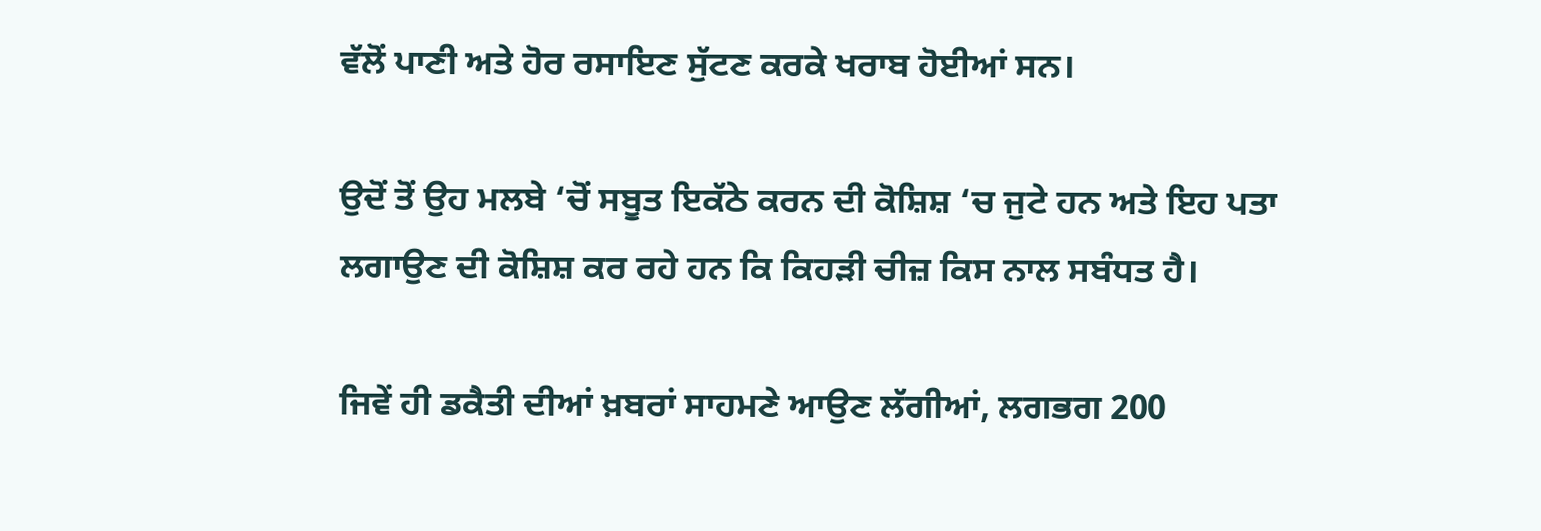ਵੱਲੋਂ ਪਾਣੀ ਅਤੇ ਹੋਰ ਰਸਾਇਣ ਸੁੱਟਣ ਕਰਕੇ ਖਰਾਬ ਹੋਈਆਂ ਸਨ।

ਉਦੋਂ ਤੋਂ ਉਹ ਮਲਬੇ ‘ਚੋਂ ਸਬੂਤ ਇਕੱਠੇ ਕਰਨ ਦੀ ਕੋਸ਼ਿਸ਼ ‘ਚ ਜੁਟੇ ਹਨ ਅਤੇ ਇਹ ਪਤਾ ਲਗਾਉਣ ਦੀ ਕੋਸ਼ਿਸ਼ ਕਰ ਰਹੇ ਹਨ ਕਿ ਕਿਹੜੀ ਚੀਜ਼ ਕਿਸ ਨਾਲ ਸਬੰਧਤ ਹੈ।

ਜਿਵੇਂ ਹੀ ਡਕੈਤੀ ਦੀਆਂ ਖ਼ਬਰਾਂ ਸਾਹਮਣੇ ਆਉਣ ਲੱਗੀਆਂ, ਲਗਭਗ 200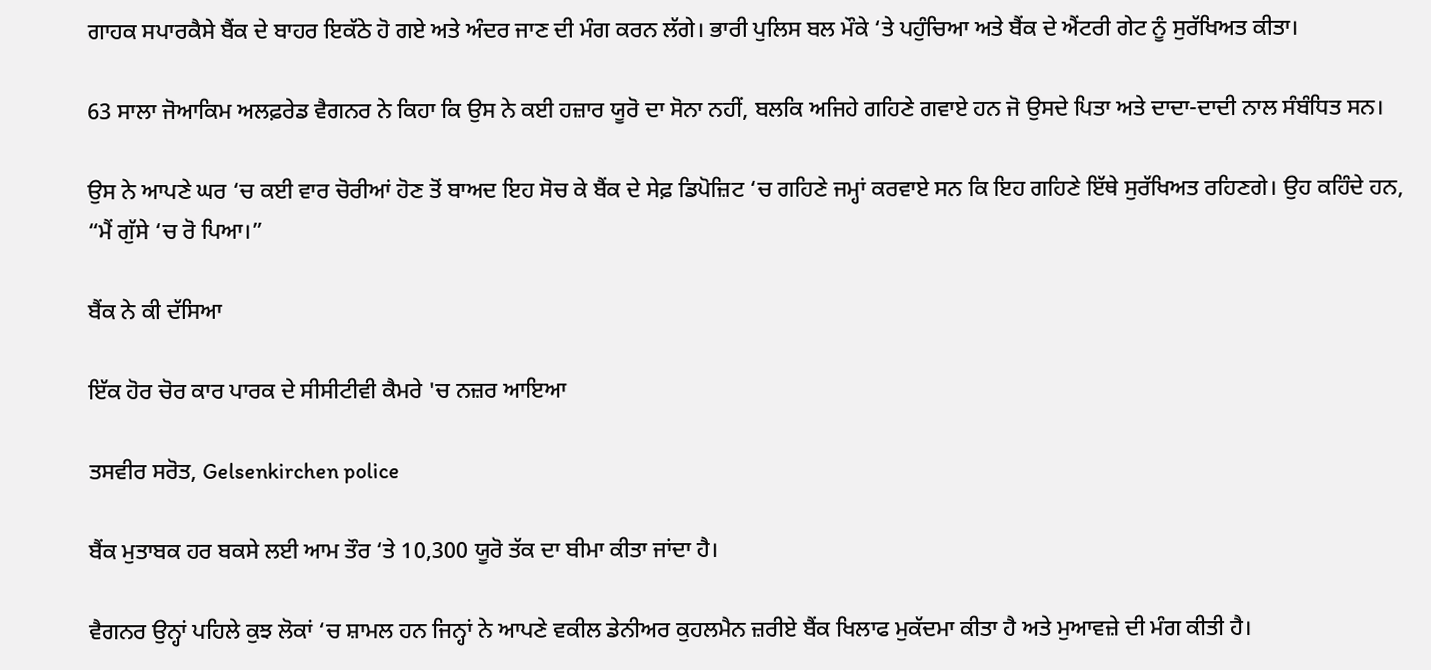ਗਾਹਕ ਸਪਾਰਕੈਸੇ ਬੈਂਕ ਦੇ ਬਾਹਰ ਇਕੱਠੇ ਹੋ ਗਏ ਅਤੇ ਅੰਦਰ ਜਾਣ ਦੀ ਮੰਗ ਕਰਨ ਲੱਗੇ। ਭਾਰੀ ਪੁਲਿਸ ਬਲ ਮੌਕੇ ‘ਤੇ ਪਹੁੰਚਿਆ ਅਤੇ ਬੈਂਕ ਦੇ ਐਂਟਰੀ ਗੇਟ ਨੂੰ ਸੁਰੱਖਿਅਤ ਕੀਤਾ।

63 ਸਾਲਾ ਜੋਆਕਿਮ ਅਲਫ਼ਰੇਡ ਵੈਗਨਰ ਨੇ ਕਿਹਾ ਕਿ ਉਸ ਨੇ ਕਈ ਹਜ਼ਾਰ ਯੂਰੋ ਦਾ ਸੋਨਾ ਨਹੀਂ, ਬਲਕਿ ਅਜਿਹੇ ਗਹਿਣੇ ਗਵਾਏ ਹਨ ਜੋ ਉਸਦੇ ਪਿਤਾ ਅਤੇ ਦਾਦਾ-ਦਾਦੀ ਨਾਲ ਸੰਬੰਧਿਤ ਸਨ।

ਉਸ ਨੇ ਆਪਣੇ ਘਰ ‘ਚ ਕਈ ਵਾਰ ਚੋਰੀਆਂ ਹੋਣ ਤੋਂ ਬਾਅਦ ਇਹ ਸੋਚ ਕੇ ਬੈਂਕ ਦੇ ਸੇਫ਼ ਡਿਪੋਜ਼ਿਟ ‘ਚ ਗਹਿਣੇ ਜਮ੍ਹਾਂ ਕਰਵਾਏ ਸਨ ਕਿ ਇਹ ਗਹਿਣੇ ਇੱਥੇ ਸੁਰੱਖਿਅਤ ਰਹਿਣਗੇ। ਉਹ ਕਹਿੰਦੇ ਹਨ, “ਮੈਂ ਗੁੱਸੇ ‘ਚ ਰੋ ਪਿਆ।”

ਬੈਂਕ ਨੇ ਕੀ ਦੱਸਿਆ

ਇੱਕ ਹੋਰ ਚੋਰ ਕਾਰ ਪਾਰਕ ਦੇ ਸੀਸੀਟੀਵੀ ਕੈਮਰੇ 'ਚ ਨਜ਼ਰ ਆਇਆ

ਤਸਵੀਰ ਸਰੋਤ, Gelsenkirchen police

ਬੈਂਕ ਮੁਤਾਬਕ ਹਰ ਬਕਸੇ ਲਈ ਆਮ ਤੌਰ ‘ਤੇ 10,300 ਯੂਰੋ ਤੱਕ ਦਾ ਬੀਮਾ ਕੀਤਾ ਜਾਂਦਾ ਹੈ।

ਵੈਗਨਰ ਉਨ੍ਹਾਂ ਪਹਿਲੇ ਕੁਝ ਲੋਕਾਂ ‘ਚ ਸ਼ਾਮਲ ਹਨ ਜਿਨ੍ਹਾਂ ਨੇ ਆਪਣੇ ਵਕੀਲ ਡੇਨੀਅਰ ਕੁਹਲਮੈਨ ਜ਼ਰੀਏ ਬੈਂਕ ਖਿਲਾਫ ਮੁਕੱਦਮਾ ਕੀਤਾ ਹੈ ਅਤੇ ਮੁਆਵਜ਼ੇ ਦੀ ਮੰਗ ਕੀਤੀ ਹੈ।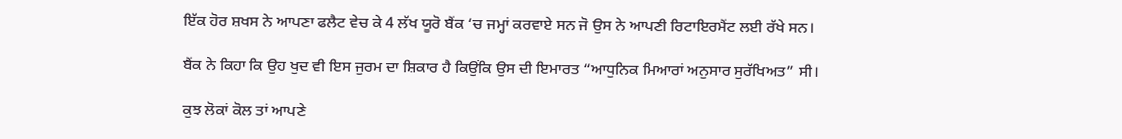ਇੱਕ ਹੋਰ ਸ਼ਖਸ ਨੇ ਆਪਣਾ ਫਲੈਟ ਵੇਚ ਕੇ 4 ਲੱਖ ਯੂਰੋ ਬੈਂਕ ‘ਚ ਜਮ੍ਹਾਂ ਕਰਵਾਏ ਸਨ ਜੋ ਉਸ ਨੇ ਆਪਣੀ ਰਿਟਾਇਰਮੈਂਟ ਲਈ ਰੱਖੇ ਸਨ।

ਬੈਂਕ ਨੇ ਕਿਹਾ ਕਿ ਉਹ ਖੁਦ ਵੀ ਇਸ ਜੁਰਮ ਦਾ ਸ਼ਿਕਾਰ ਹੈ ਕਿਉਂਕਿ ਉਸ ਦੀ ਇਮਾਰਤ “ਆਧੁਨਿਕ ਮਿਆਰਾਂ ਅਨੁਸਾਰ ਸੁਰੱਖਿਅਤ” ਸੀ।

ਕੁਝ ਲੋਕਾਂ ਕੋਲ ਤਾਂ ਆਪਣੇ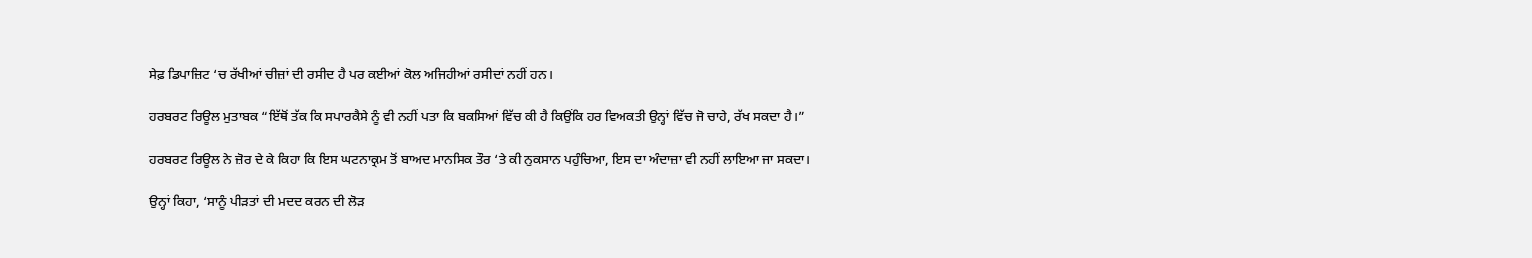ਸੇਫ਼ ਡਿਪਾਜ਼ਿਟ ‘ਚ ਰੱਖੀਆਂ ਚੀਜ਼ਾਂ ਦੀ ਰਸੀਦ ਹੈ ਪਰ ਕਈਆਂ ਕੋਲ ਅਜਿਹੀਆਂ ਰਸੀਦਾਂ ਨਹੀਂ ਹਨ।

ਹਰਬਰਟ ਰਿਊਲ ਮੁਤਾਬਕ “ਇੱਥੋਂ ਤੱਕ ਕਿ ਸਪਾਰਕੈਸੇ ਨੂੰ ਵੀ ਨਹੀਂ ਪਤਾ ਕਿ ਬਕਸਿਆਂ ਵਿੱਚ ਕੀ ਹੈ ਕਿਉਂਕਿ ਹਰ ਵਿਅਕਤੀ ਉਨ੍ਹਾਂ ਵਿੱਚ ਜੋ ਚਾਹੇ, ਰੱਖ ਸਕਦਾ ਹੈ।”

ਹਰਬਰਟ ਰਿਊਲ ਨੇ ਜ਼ੋਰ ਦੇ ਕੇ ਕਿਹਾ ਕਿ ਇਸ ਘਟਨਾਕ੍ਰਮ ਤੋਂ ਬਾਅਦ ਮਾਨਸਿਕ ਤੌਰ ‘ਤੇ ਕੀ ਨੁਕਸਾਨ ਪਹੁੰਚਿਆ, ਇਸ ਦਾ ਅੰਦਾਜ਼ਾ ਵੀ ਨਹੀਂ ਲਾਇਆ ਜਾ ਸਕਦਾ।

ਉਨ੍ਹਾਂ ਕਿਹਾ, ‘ਸਾਨੂੰ ਪੀੜਤਾਂ ਦੀ ਮਦਦ ਕਰਨ ਦੀ ਲੋੜ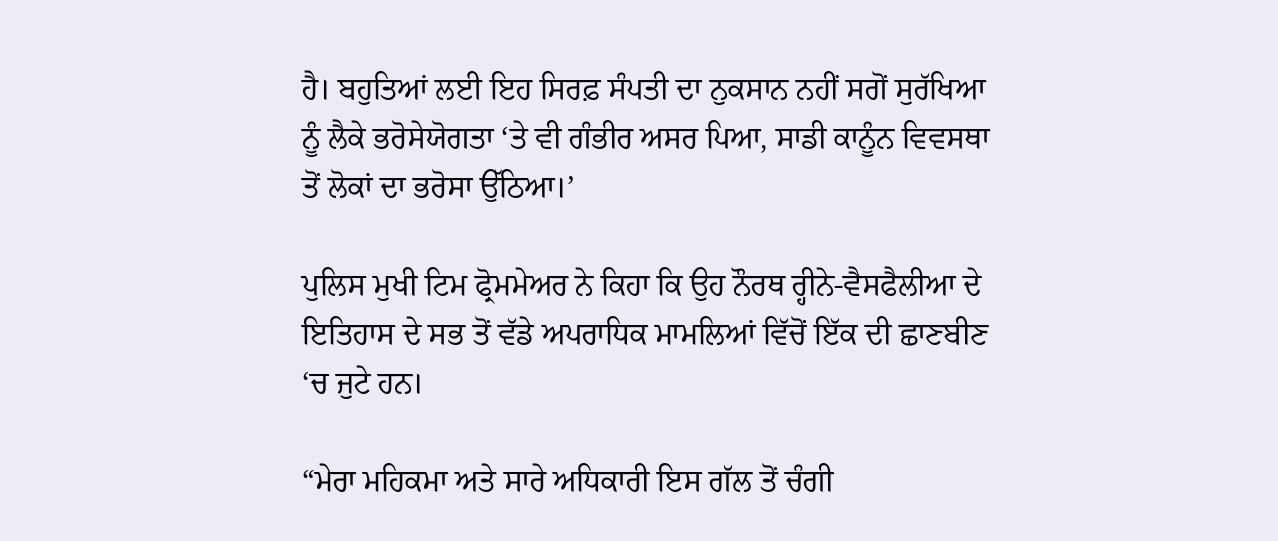ਹੈ। ਬਹੁਤਿਆਂ ਲਈ ਇਹ ਸਿਰਫ਼ ਸੰਪਤੀ ਦਾ ਨੁਕਸਾਨ ਨਹੀਂ ਸਗੋਂ ਸੁਰੱਖਿਆ ਨੂੰ ਲੈਕੇ ਭਰੋਸੇਯੋਗਤਾ ‘ਤੇ ਵੀ ਗੰਭੀਰ ਅਸਰ ਪਿਆ, ਸਾਡੀ ਕਾਨੂੰਨ ਵਿਵਸਥਾ ਤੋਂ ਲੋਕਾਂ ਦਾ ਭਰੋਸਾ ਉੱਠਿਆ।’

ਪੁਲਿਸ ਮੁਖੀ ਟਿਮ ਫ੍ਰੋਮਮੇਅਰ ਨੇ ਕਿਹਾ ਕਿ ਉਹ ਨੌਰਥ ਰ੍ਹੀਨੇ-ਵੈਸਫੈਲੀਆ ਦੇ ਇਤਿਹਾਸ ਦੇ ਸਭ ਤੋਂ ਵੱਡੇ ਅਪਰਾਧਿਕ ਮਾਮਲਿਆਂ ਵਿੱਚੋਂ ਇੱਕ ਦੀ ਛਾਣਬੀਣ ‘ਚ ਜੁਟੇ ਹਨ।

“ਮੇਰਾ ਮਹਿਕਮਾ ਅਤੇ ਸਾਰੇ ਅਧਿਕਾਰੀ ਇਸ ਗੱਲ ਤੋਂ ਚੰਗੀ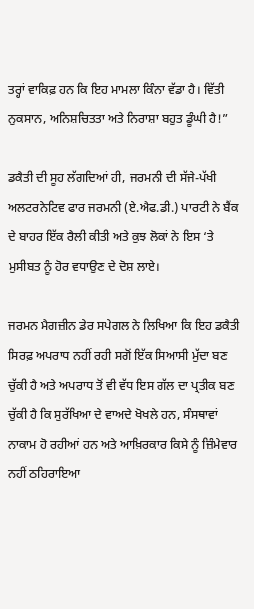ਤਰ੍ਹਾਂ ਵਾਕਿਫ਼ ਹਨ ਕਿ ਇਹ ਮਾਮਲਾ ਕਿੰਨਾ ਵੱਡਾ ਹੈ। ਵਿੱਤੀ ਨੁਕਸਾਨ, ਅਨਿਸ਼ਚਿਤਤਾ ਅਤੇ ਨਿਰਾਸ਼ਾ ਬਹੁਤ ਡੂੰਘੀ ਹੈ!”

ਡਕੈਤੀ ਦੀ ਸੂਹ ਲੱਗਦਿਆਂ ਹੀ, ਜਰਮਨੀ ਦੀ ਸੱਜੇ-ਪੱਖੀ ਅਲਟਰਨੇਟਿਵ ਫਾਰ ਜਰਮਨੀ (ਏ.ਐਫ.ਡੀ.) ਪਾਰਟੀ ਨੇ ਬੈਂਕ ਦੇ ਬਾਹਰ ਇੱਕ ਰੈਲੀ ਕੀਤੀ ਅਤੇ ਕੁਝ ਲੋਕਾਂ ਨੇ ਇਸ ‘ਤੇ ਮੁਸੀਬਤ ਨੂੰ ਹੋਰ ਵਧਾਉਣ ਦੇ ਦੋਸ਼ ਲਾਏ।

ਜਰਮਨ ਮੈਗਜ਼ੀਨ ਡੇਰ ਸਪੇਗਲ ਨੇ ਲਿਖਿਆ ਕਿ ਇਹ ਡਕੈਤੀ ਸਿਰਫ਼ ਅਪਰਾਧ ਨਹੀਂ ਰਹੀ ਸਗੋਂ ਇੱਕ ਸਿਆਸੀ ਮੁੱਦਾ ਬਣ ਚੁੱਕੀ ਹੈ ਅਤੇ ਅਪਰਾਧ ਤੋਂ ਵੀ ਵੱਧ ਇਸ ਗੱਲ ਦਾ ਪ੍ਰਤੀਕ ਬਣ ਚੁੱਕੀ ਹੈ ਕਿ ਸੁਰੱਖਿਆ ਦੇ ਵਾਅਦੇ ਖੋਖਲੇ ਹਨ, ਸੰਸਥਾਵਾਂ ਨਾਕਾਮ ਹੋ ਰਹੀਆਂ ਹਨ ਅਤੇ ਆਖ਼ਿਰਕਾਰ ਕਿਸੇ ਨੂੰ ਜ਼ਿੰਮੇਵਾਰ ਨਹੀਂ ਠਹਿਰਾਇਆ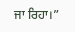ਜਾ ਰਿਹਾ।”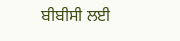ਬੀਬੀਸੀ ਲਈ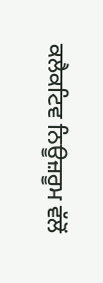ਕਲੈਕਟਿਵ ਨਿਊਜ਼ਰੂਮ ਵੱਲੋਂ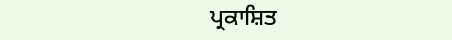ਪ੍ਰਕਾਸ਼ਿਤ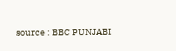source : BBC PUNJABI